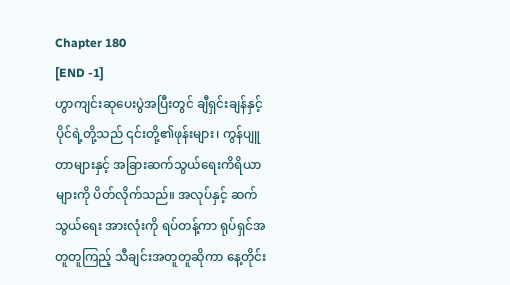Chapter 180
[END -1]
ဟွာကျင်းဆုပေးပွဲအပြီးတွင် ချီရှင်းချန်နှင့် ပိုင်ရဲ့တို့သည် ၎င်းတို့၏ဖုန်းများ၊ ကွန်ပျူတာများနှင့် အခြားဆက်သွယ်ရေးကိရိယာများကို ပိတ်လိုက်သည်။ အလုပ်နှင့် ဆက်သွယ်ရေး အားလုံးကို ရပ်တန့်ကာ ရုပ်ရှင်အတူတူကြည့် သီချင်းအတူတူဆိုကာ နေ့တိုင်း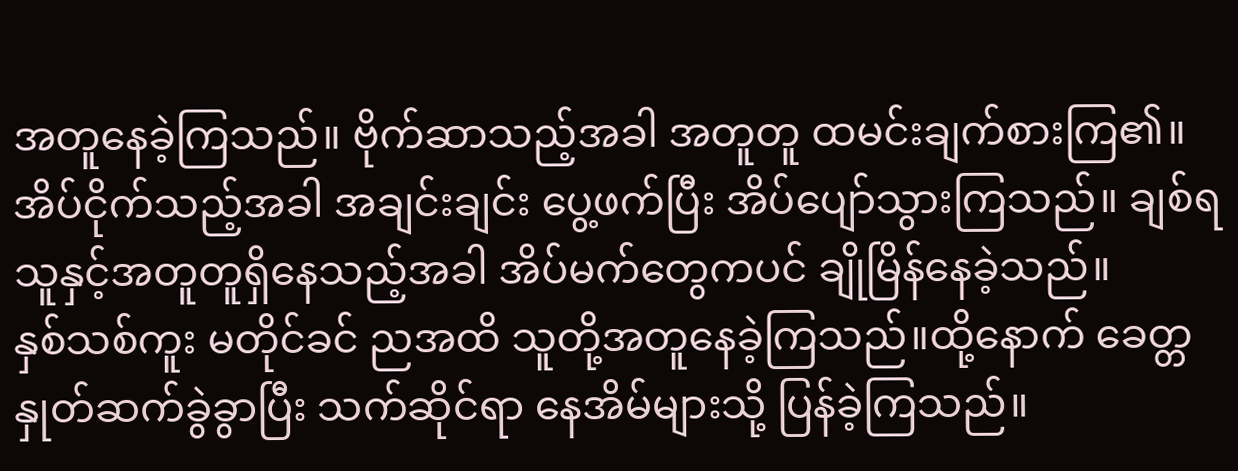အတူနေခဲ့ကြသည်။ ဗိုက်ဆာသည့်အခါ အတူတူ ထမင်းချက်စားကြ၏။ အိပ်ငိုက်သည့်အခါ အချင်းချင်း ပွေ့ဖက်ပြီး အိပ်ပျော်သွားကြသည်။ ချစ်ရသူနှင့်အတူတူရှိနေသည့်အခါ အိပ်မက်တွေကပင် ချိုမြိန်နေခဲ့သည်။
နှစ်သစ်ကူး မတိုင်ခင် ညအထိ သူတို့အတူနေခဲ့ကြသည်။ထို့နောက် ခေတ္တ နှုတ်ဆက်ခွဲခွာပြီး သက်ဆိုင်ရာ နေအိမ်များသို့ ပြန်ခဲ့ကြသည်။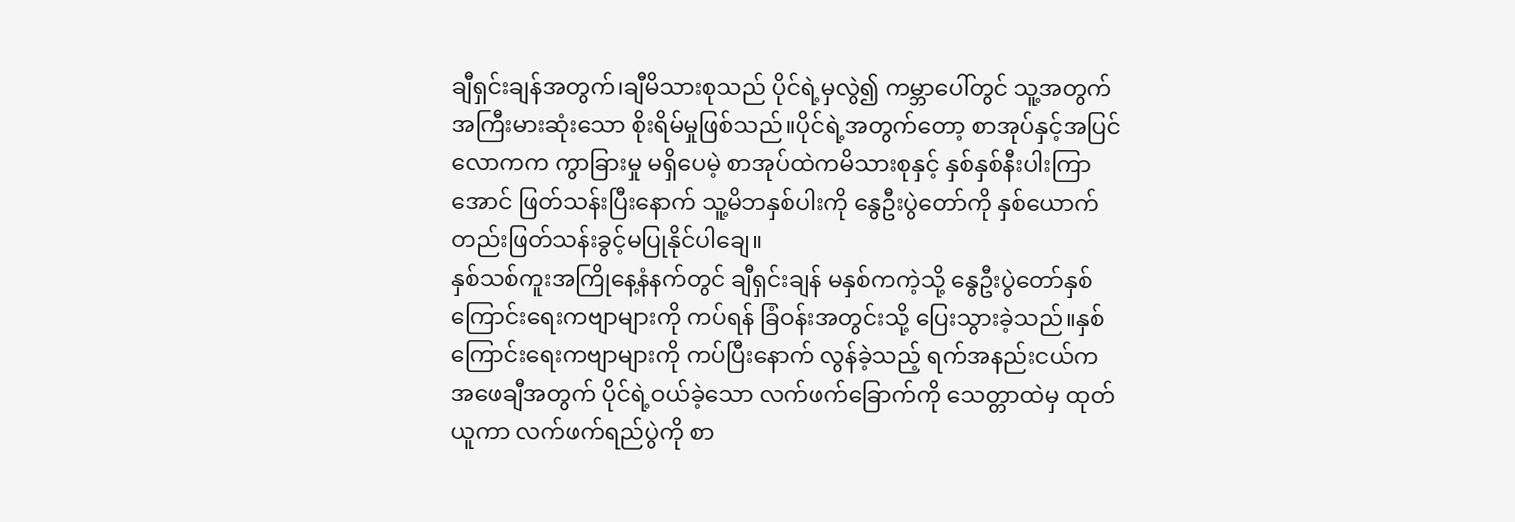ချီရှင်းချန်အတွက်၊ချီမိသားစုသည် ပိုင်ရဲ့မှလွဲ၍ ကမ္ဘာပေါ်တွင် သူ့အတွက် အကြီးမားဆုံးသော စိုးရိမ်မှုဖြစ်သည်။ပိုင်ရဲ့အတွက်တော့ စာအုပ်နှင့်အပြင်လောကက ကွာခြားမှု မရှိပေမဲ့ စာအုပ်ထဲကမိသားစုနှင့် နှစ်နှစ်နီးပါးကြာအောင် ဖြတ်သန်းပြီးနောက် သူ့မိဘနှစ်ပါးကို နွေဦးပွဲတော်ကို နှစ်ယောက်တည်းဖြတ်သန်းခွင့်မပြုနိုင်ပါချေ။
နှစ်သစ်ကူးအကြိုနေ့နံနက်တွင် ချီရှင်းချန် မနှစ်ကကဲ့သို့ နွေဦးပွဲတော်နှစ်ကြောင်းရေးကဗျာများကို ကပ်ရန် ခြံဝန်းအတွင်းသို့ ပြေးသွားခဲ့သည်။နှစ်ကြောင်းရေးကဗျာများကို ကပ်ပြီးနောက် လွန်ခဲ့သည့် ရက်အနည်းငယ်က အဖေချီအတွက် ပိုင်ရဲ့ဝယ်ခဲ့သော လက်ဖက်ခြောက်ကို သေတ္တာထဲမှ ထုတ်ယူကာ လက်ဖက်ရည်ပွဲကို စာ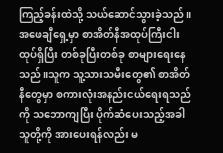ကြည့်ခန်းထဲသို့ သယ်ဆောင်သွားခဲ့သည်။
အဖေချီရှေ့မှာ စာအိတ်နီအထုပ်ကြီးငါးထုပ်ရှိပြီး တစ်ခုပြီးတစ်ခု စာများရေးနေသည်။သူက သူ့သားသမီးတွေ၏ စာအိတ်နီတွေမှာ စကားလုံးအနည်းငယ်ရေးရသည်ကို သဘောကျပြီး ပိုက်ဆံပေးသည့်အခါ သူတို့ကို အားပေးရန်လည်း မ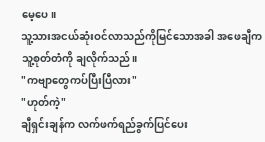မေ့ပေ။
သူ့သားအငယ်ဆုံးဝင်လာသည်ကိုမြင်သောအခါ အဖေချီက သူ့စုတ်တံကို ချလိုက်သည်။
"ကဗျာတွေကပ်ပြီးပြီလား"
"ဟုတ်ကဲ့"
ချီရှင်းချန်က လက်ဖက်ရည်ခွက်ပြင်ပေး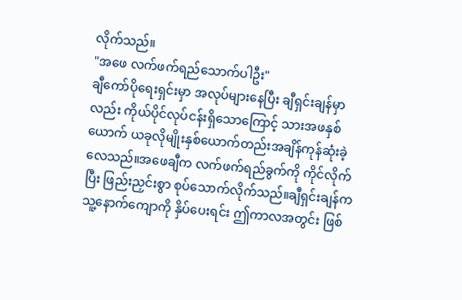လိုက်သည်။
"အဖေ လက်ဖက်ရည်သောက်ပါဦး"
ချီကော်ပိုရေးရှင်းမှာ အလုပ်များနေပြီး ချီရှင်းချန်မှာလည်း ကိုယ်ပိုင်လုပ်ငန်းရှိသောကြောင့် သားအဖနှစ်ယောက် ယခုလိုမျိုးနှစ်ယောက်တည်းအချိန်ကုန်ဆုံးခဲ့လေသည်။အဖေချီက လက်ဖက်ရည်ခွက်ကို ကိုင်လိုက်ပြီး ဖြည်းညှင်းစွာ စုပ်သောက်လိုက်သည်။ချီရှင်းချန်က သူ့နောက်ကျောကို နှိပ်ပေးရင်း ဤကာလအတွင်း ဖြစ်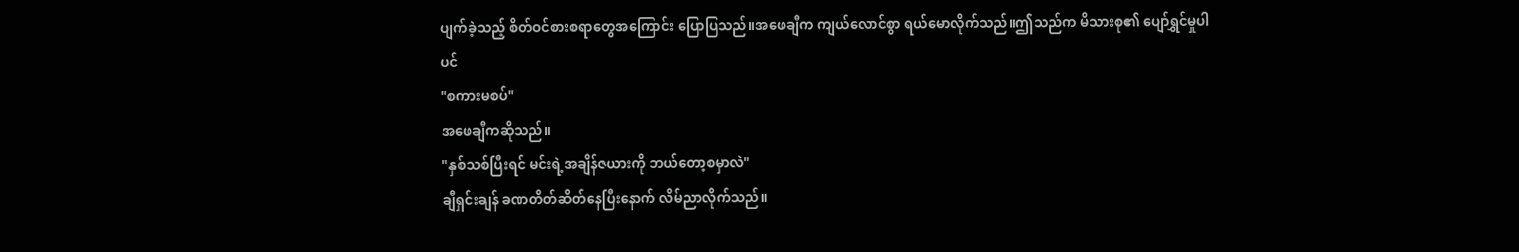ပျက်ခဲ့သည့် စိတ်ဝင်စားစရာတွေအကြောင်း ပြောပြသည်။အဖေချီက ကျယ်လောင်စွာ ရယ်မောလိုက်သည်။ဤသည်က မိသားစု၏ ပျော်ရွှင်မှုပါပင်
"စကားမစပ်"
အဖေချီကဆိုသည်။
"နှစ်သစ်ပြီးရင် မင်းရဲ့အချိန်ဇယားကို ဘယ်တော့စမှာလဲ"
ချီရှင်းချန် ခဏတိတ်ဆိတ်နေပြီးနောက် လိမ်ညာလိုက်သည်။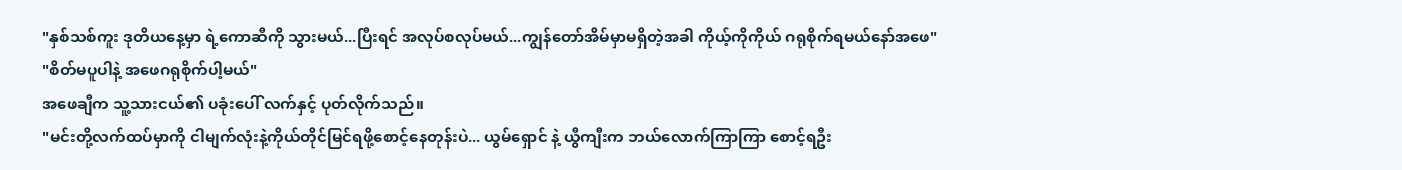"နှစ်သစ်ကူး ဒုတိယနေ့မှာ ရဲ့ကောဆီကို သွားမယ်...ပြီးရင် အလုပ်စလုပ်မယ်...ကျွန်တော်အိမ်မှာမရှိတဲ့အခါ ကိုယ့်ကိုကိုယ် ဂရုစိုက်ရမယ်နော်အဖေ"
"စိတ်မပူပါနဲ့ အဖေဂရုစိုက်ပါ့မယ်"
အဖေချီက သူ့သားငယ်၏ ပခုံးပေါ် လက်နှင့် ပုတ်လိုက်သည်။
"မင်းတို့လက်ထပ်မှာကို ငါမျက်လုံးနဲ့ကိုယ်တိုင်မြင်ရဖို့စောင့်နေတုန်းပဲ... ယွမ်ရှောင် နဲ့ ယွီကျီးက ဘယ်လောက်ကြာကြာ စောင့်ရဦး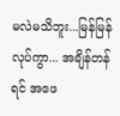မလဲမသိဘူး...မြန်မြန်လုပ်ကွာ... အချိန်တန်ရင် အဖေ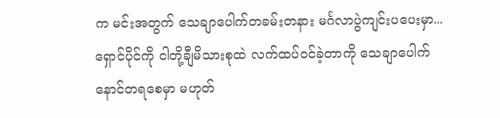က မင်းအတွက် သေချာပေါက်တခမ်းတနား မင်္ဂလာပွဲကျင်းပပေးမှာ...ရှောင်ပိုင်ကို ငါတို့ချီမိသားစုထဲ လက်ထပ်ဝင်ခဲ့တာကို သေချာပေါက် နောင်တရစေမှာ မဟုတ်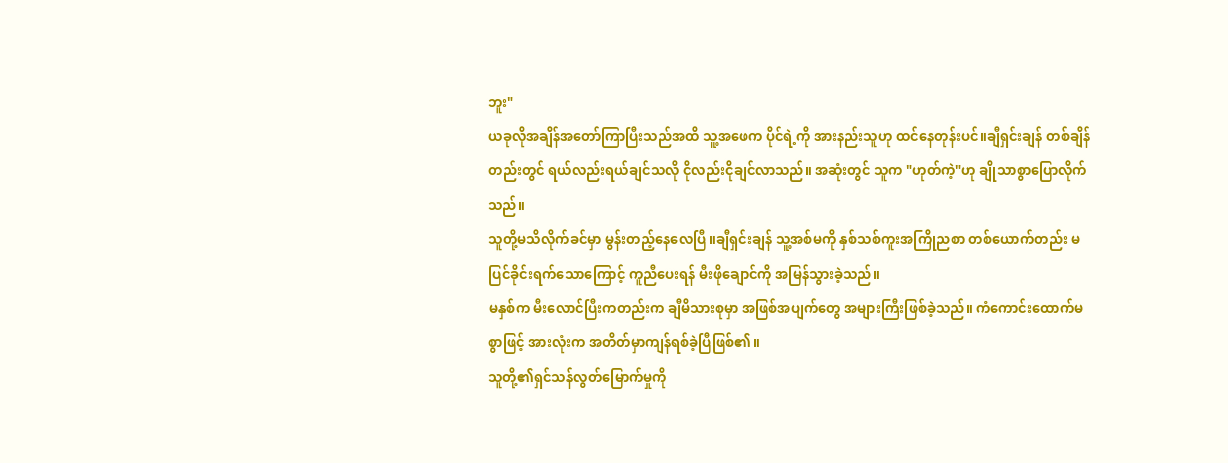ဘူး"
ယခုလိုအချိန်အတော်ကြာပြီးသည်အထိ သူ့အဖေက ပိုင်ရဲ့ကို အားနည်းသူဟု ထင်နေတုန်းပင်။ချီရှင်းချန် တစ်ချိန်တည်းတွင် ရယ်လည်းရယ်ချင်သလို ငိုလည်းငိုချင်လာသည်။ အဆုံးတွင် သူက "ဟုတ်ကဲ့"ဟု ချိုသာစွာပြောလိုက်သည်။
သူတို့မသိလိုက်ခင်မှာ မွန်းတည့်နေလေပြီ။ချီရှင်းချန် သူ့အစ်မကို နှစ်သစ်ကူးအကြိုညစာ တစ်ယောက်တည်း မပြင်ခိုင်းရက်သောကြောင့် ကူညီပေးရန် မီးဖိုချောင်ကို အမြန်သွားခဲ့သည်။
မနှစ်က မီးလောင်ပြီးကတည်းက ချီမိသားစုမှာ အဖြစ်အပျက်တွေ အများကြီးဖြစ်ခဲ့သည်။ ကံကောင်းထောက်မစွာဖြင့် အားလုံးက အတိတ်မှာကျန်ရစ်ခဲ့ပြီဖြစ်၏။
သူတို့၏ရှင်သန်လွတ်မြောက်မှုကို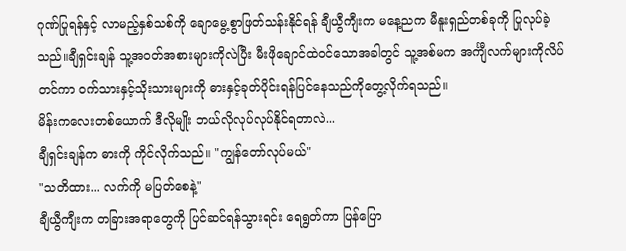ဂုဏ်ပြုရန်နှင့် လာမည့်နှစ်သစ်ကို ချောမွေ့စွာဖြတ်သန်းနိုင်ရန် ချီယွီကျီးက မနေ့ညက မီနူးရှည်တစ်ခုကို ပြုလုပ်ခဲ့သည်။ချီရှင်းချန် သူ့အ၀တ်အစားများကိုလဲပြီး မီးဖိုချောင်ထဲဝင်သောအခါတွင် သူ့အစ်မက အင်္ကျီလက်များကိုလိပ်တင်ကာ ဝက်သားနှင့်သိုးသားများကို ဓားနှင့်ခုတ်ပိုင်းရန်ပြင်နေသည်ကိုတွေ့လိုက်ရသည်။
မိန်းကလေးတစ်ယောက် ဒီလိုမျိုး ဘယ်လိုလုပ်လုပ်နိုင်ရတာလဲ...
ချီရှင်းချန်က ဓားကို ကိုင်လိုက်သည်။ "ကျွန်တော်လုပ်မယ်"
"သတိထား... လက်ကို မပြတ်စေနဲ့"
ချီယွီကျီးက တခြားအရာတွေကို ပြင်ဆင်ရန်သွားရင်း ရေရွတ်ကာ ပြန်ပြော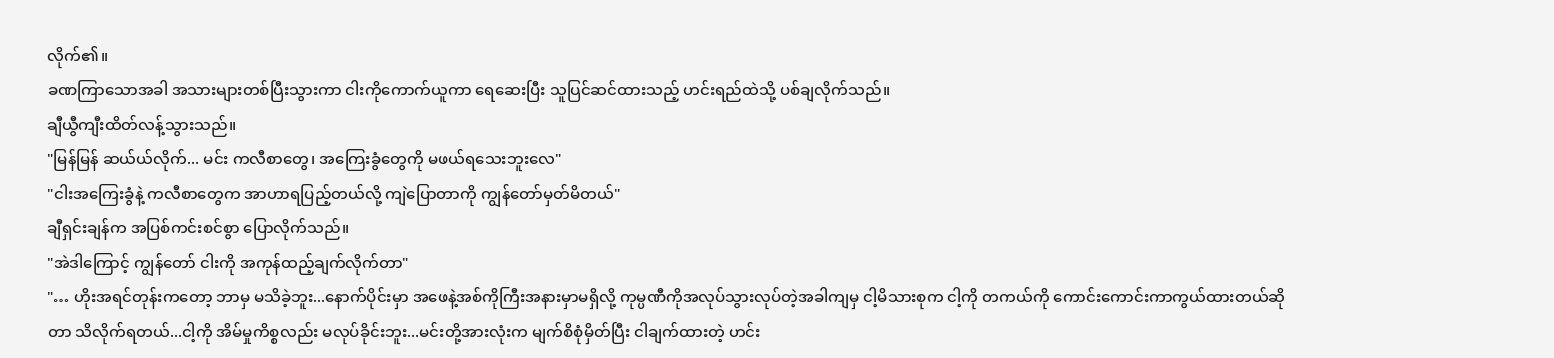လိုက်၏။
ခဏကြာသောအခါ အသားများတစ်ပြီးသွားကာ ငါးကိုကောက်ယူကာ ရေဆေးပြီး သူပြင်ဆင်ထားသည့် ဟင်းရည်ထဲသို့ ပစ်ချလိုက်သည်။
ချီယွီကျီးထိတ်လန့်သွားသည်။
"မြန်မြန် ဆယ်ယ်လိုက်... မင်း ကလီစာတွေ၊ အကြေးခွံတွေကို မဖယ်ရသေးဘူးလေ"
"ငါးအကြေးခွံနဲ့ ကလီစာတွေက အာဟာရပြည့်တယ်လို့ ကျဲပြောတာကို ကျွန်တော်မှတ်မိတယ်"
ချီရှင်းချန်က အပြစ်ကင်းစင်စွာ ပြောလိုက်သည်။
"အဲဒါကြောင့် ကျွန်တော် ငါးကို အကုန်ထည့်ချက်လိုက်တာ"
"… ဟိုးအရင်တုန်းကတော့ ဘာမှ မသိခဲ့ဘူး...နောက်ပိုင်းမှာ အဖေနဲ့အစ်ကိုကြီးအနားမှာမရှိလို့ ကုမ္ပဏီကိုအလုပ်သွားလုပ်တဲ့အခါကျမှ ငါ့မိသားစုက ငါ့ကို တကယ်ကို ကောင်းကောင်းကာကွယ်ထားတယ်ဆိုတာ သိလိုက်ရတယ်...ငါ့ကို အိမ်မှုကိစ္စလည်း မလုပ်ခိုင်းဘူး...မင်းတို့အားလုံးက မျက်စိစုံမှိတ်ပြီး ငါချက်ထားတဲ့ ဟင်း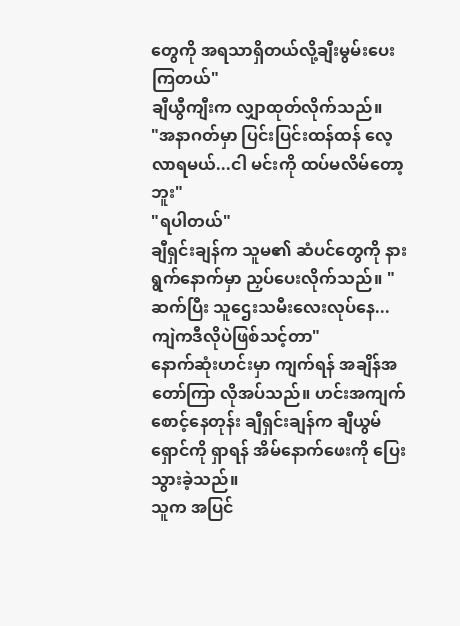တွေကို အရသာရှိတယ်လို့ချီးမွမ်းပေးကြတယ်"
ချီယွီကျီးက လျှာထုတ်လိုက်သည်။
"အနာဂတ်မှာ ပြင်းပြင်းထန်ထန် လေ့လာရမယ်...ငါ မင်းကို ထပ်မလိမ်တော့ဘူး"
"ရပါတယ်"
ချီရှင်းချန်က သူမ၏ ဆံပင်တွေကို နားရွက်နောက်မှာ ညှပ်ပေးလိုက်သည်။ "ဆက်ပြီး သူဌေးသမီးလေးလုပ်နေ... ကျဲကဒီလိုပဲဖြစ်သင့်တာ"
နောက်ဆုံးဟင်းမှာ ကျက်ရန် အချိန်အတော်ကြာ လိုအပ်သည်။ ဟင်းအကျက် စောင့်နေတုန်း ချီရှင်းချန်က ချီယွမ်ရှောင်ကို ရှာရန် အိမ်နောက်ဖေးကို ပြေးသွားခဲ့သည်။
သူက အပြင်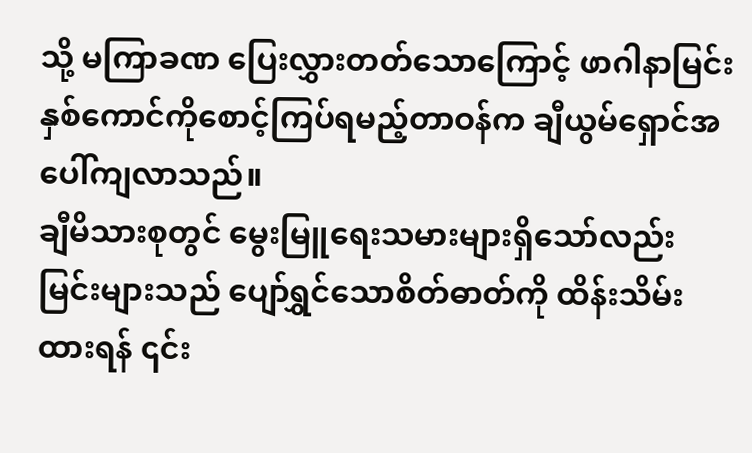သို့ မကြာခဏ ပြေးလွှားတတ်သောကြောင့် ဖာဂါနာမြင်းနှစ်ကောင်ကိုစောင့်ကြပ်ရမည့်တာဝန်က ချီယွမ်ရှောင်အပေါ်ကျလာသည်။
ချီမိသားစုတွင် မွေးမြူရေးသမားများရှိသော်လည်း မြင်းများသည် ပျော်ရွှင်သောစိတ်ဓာတ်ကို ထိန်းသိမ်းထားရန် ၎င်း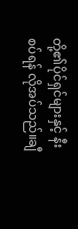တို့၏ပိုင်ရှင်များနှင့် နီးစပ်ရန် လိုအပ်သည်။ချီ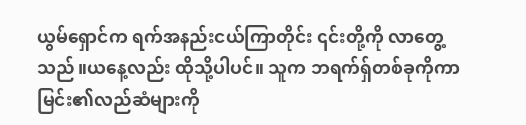ယွမ်ရှောင်က ရက်အနည်းငယ်ကြာတိုင်း ၎င်းတို့ကို လာတွေ့သည်။ယနေ့လည်း ထိုသို့ပါပင်။ သူက ဘရက်ရှ်တစ်ခုကိုကာ မြင်း၏လည်ဆံများကို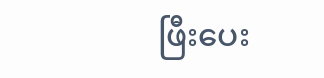ဖြီးပေး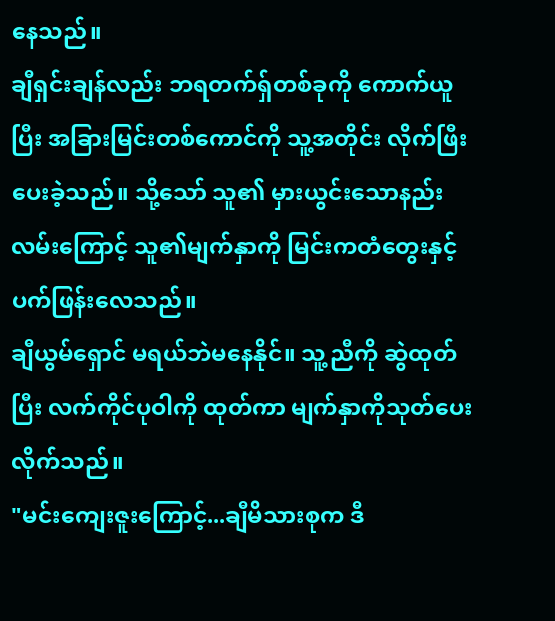နေသည်။
ချီရှင်းချန်လည်း ဘရတက်ရှ်တစ်ခုကို ကောက်ယူပြီး အခြားမြင်းတစ်ကောင်ကို သူ့အတိုင်း လိုက်ဖြီးပေးခဲ့သည်။ သို့သော် သူ၏ မှားယွင်းသောနည်းလမ်းကြောင့် သူ၏မျက်နှာကို မြင်းကတံတွေးနှင့် ပက်ဖြန်းလေသည်။
ချီယွမ်ရှောင် မရယ်ဘဲမနေနိုင်။ သူ့ညီကို ဆွဲထုတ်ပြီး လက်ကိုင်ပုဝါကို ထုတ်ကာ မျက်နှာကိုသုတ်ပေးလိုက်သည်။
"မင်းကျေးဇူးကြောင့်...ချီမိသားစုက ဒီ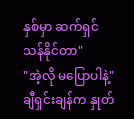နှစ်မှာ ဆက်ရှင်သန်နိုင်တာ"
"အဲ့လို မပြောပါနဲ့"
ချီရှင်းချန်က နှုတ်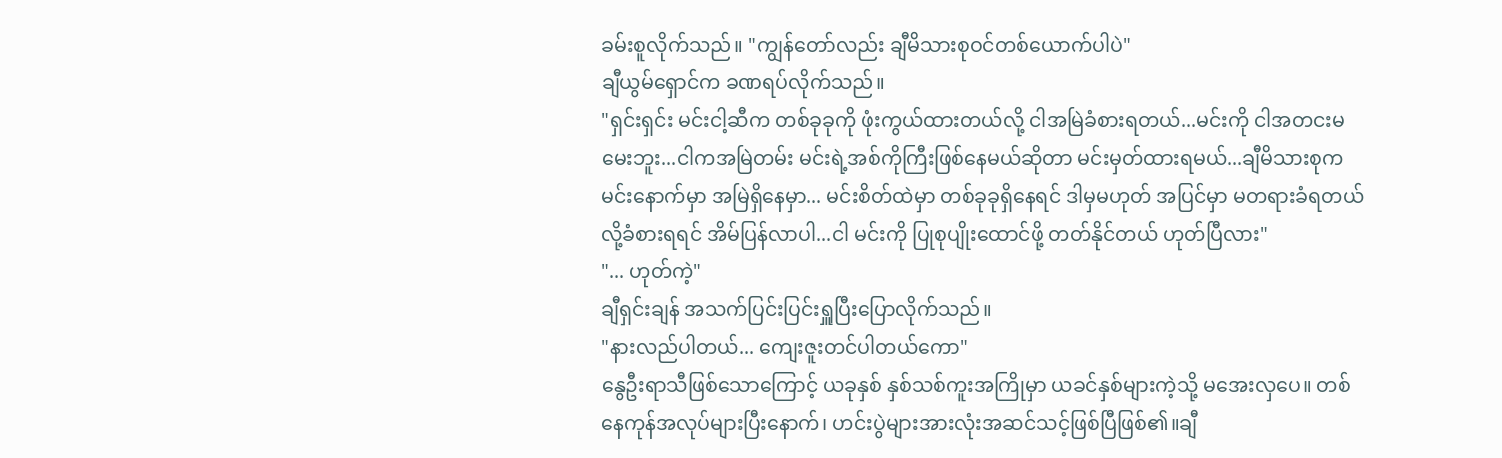ခမ်းစူလိုက်သည်။ "ကျွန်တော်လည်း ချီမိသားစုဝင်တစ်ယောက်ပါပဲ"
ချီယွမ်ရှောင်က ခဏရပ်လိုက်သည်။
"ရှင်းရှင်း မင်းငါ့ဆီက တစ်ခုခုကို ဖုံးကွယ်ထားတယ်လို့ ငါအမြဲခံစားရတယ်...မင်းကို ငါအတငးမမေးဘူး...ငါကအမြဲတမ်း မင်းရဲ့အစ်ကိုကြီးဖြစ်နေမယ်ဆိုတာ မင်းမှတ်ထားရမယ်...ချီမိသားစုက မင်းနောက်မှာ အမြဲရှိနေမှာ... မင်းစိတ်ထဲမှာ တစ်ခုခုရှိနေရင် ဒါမှမဟုတ် အပြင်မှာ မတရားခံရတယ်လို့ခံစားရရင် အိမ်ပြန်လာပါ...ငါ မင်းကို ပြုစုပျိုးထောင်ဖို့ တတ်နိုင်တယ် ဟုတ်ပြီလား"
"... ဟုတ်ကဲ့"
ချီရှင်းချန် အသက်ပြင်းပြင်းရှူပြီးပြောလိုက်သည်။
"နားလည်ပါတယ်... ကျေးဇူးတင်ပါတယ်ကော"
နွေဦးရာသီဖြစ်သောကြောင့် ယခုနှစ် နှစ်သစ်ကူးအကြိုမှာ ယခင်နှစ်များကဲ့သို့ မအေးလှပေ။ တစ်နေကုန်အလုပ်များပြီးနောက်၊ ဟင်းပွဲများအားလုံးအဆင်သင့်ဖြစ်ပြီဖြစ်၏။ချီ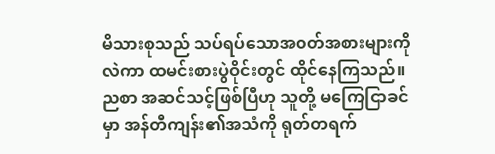မိသားစုသည် သပ်ရပ်သောအ၀တ်အစားများကိုလဲကာ ထမင်းစားပွဲဝိုင်းတွင် ထိုင်နေကြသည်။
ညစာ အဆင်သင့်ဖြစ်ပြီဟု သူတို့ မကြေငြာခင်မှာ အန်တီကျန်း၏အသံကို ရုတ်တရက်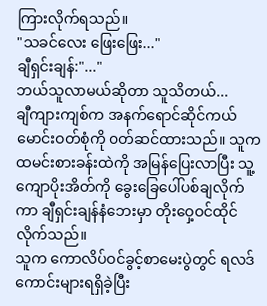ကြားလိုက်ရသည်။
"သခင်လေး ဖြေးဖြေး..."
ချီရှင်းချန်:"..."
ဘယ်သူလာမယ်ဆိုတာ သူသိတယ်...
ချီကျားကျစ်က အနက်ရောင်ဆိုင်ကယ်မောင်းဝတ်စုံကို ၀တ်ဆင်ထားသည်။ သူကထမင်းစားခန်းထဲကို အမြန်ပြေးလာပြီး သူ့ကျောပိုးအိတ်ကို ခွေးခြေပေါ်ပစ်ချလိုက်ကာ ချီရှင်းချန်နံဘေးမှာ တိုးဝှေ့ဝင်ထိုင်လိုက်သည်။
သူက ကောလိပ်ဝင်ခွင့်စာမေးပွဲတွင် ရလဒ်ကောင်းများရရှိခဲ့ပြီး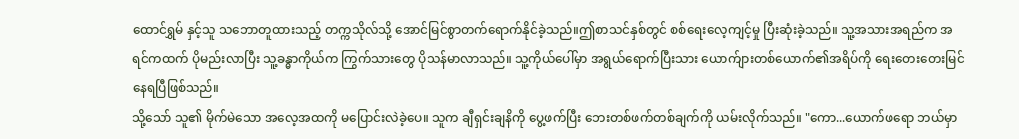ထောင်ရွှမ် နှင့်သူ သဘောတူထားသည့် တက္ကသိုလ်သို့ အောင်မြင်စွာတက်ရောက်နိုင်ခဲ့သည်။ဤစာသင်နှစ်တွင် စစ်ရေးလေ့ကျင့်မှု ပြီးဆုံးခဲ့သည်။ သူ့အသားအရည်က အရင်ကထက် ပိုမည်းလာပြီး သူ့ခန္ဓာကိုယ်က ကြွက်သားတွေ ပိုသန်မာလာသည်။ သူ့ကိုယ်ပေါ်မှာ အရွယ်ရောက်ပြီးသား ယောက်ျားတစ်ယောက်၏အရိပ်ကို ရေးတေးတေးမြင်နေရပြီဖြစ်သည်။
သို့သော် သူ၏ မိုက်မဲသော အလေ့အထကို မပြောင်းလဲခဲ့ပေ။ သူက ချီရှင်းချနိကို ပွေ့ဖက်ပြီး ဘေးတစ်ဖက်တစ်ချက်ကို ယမ်းလိုက်သည်။ "ကော...ယောက်ဖရော ဘယ်မှာ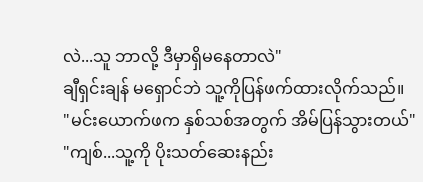လဲ...သူ ဘာလို့ ဒီမှာရှိမနေတာလဲ"
ချီရှင်းချန် မရှောင်ဘဲ သူ့ကိုပြန်ဖက်ထားလိုက်သည်။
"မင်းယောက်ဖက နှစ်သစ်အတွက် အိမ်ပြန်သွားတယ်"
"ကျစ်...သူ့ကို ပိုးသတ်ဆေးနည်း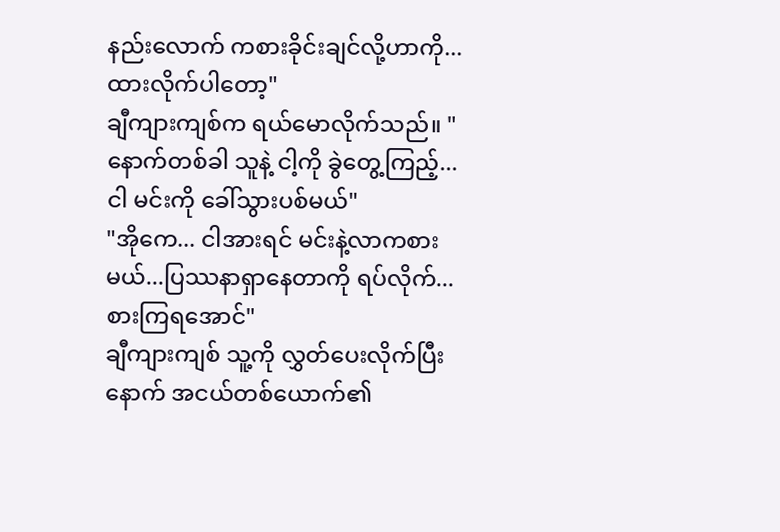နည်းလောက် ကစားခိုင်းချင်လို့ဟာကို...ထားလိုက်ပါတော့"
ချီကျားကျစ်က ရယ်မောလိုက်သည်။ "နောက်တစ်ခါ သူနဲ့ ငါ့ကို ခွဲတွေ့ကြည့်... ငါ မင်းကို ခေါ်သွားပစ်မယ်"
"အိုကေ... ငါအားရင် မင်းနဲ့လာကစားမယ်...ပြဿနာရှာနေတာကို ရပ်လိုက်...စားကြရအောင်"
ချီကျားကျစ် သူ့ကို လွှတ်ပေးလိုက်ပြီးနောက် အငယ်တစ်ယောက်၏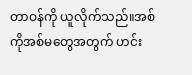တာဝန်ကို ယူလိုက်သည်။အစ်ကိုအစ်မတွေအတွက် ဟင်း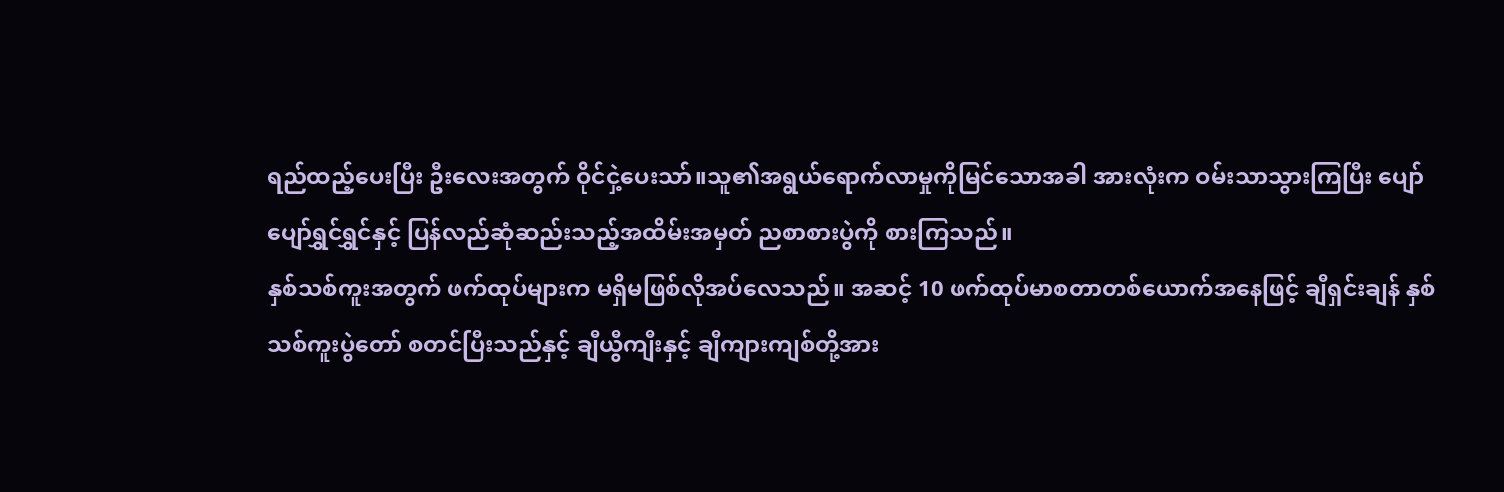ရည်ထည့်ပေးပြီး ဦးလေးအတွက် ဝိုင်ငှဲ့ပေးသာ်။သူ၏အရွယ်ရောက်လာမှုကိုမြင်သောအခါ အားလုံးက ဝမ်းသာသွားကြပြီး ပျော်ပျော်ရွှင်ရွှင်နှင့် ပြန်လည်ဆုံဆည်းသည့်အထိမ်းအမှတ် ညစာစားပွဲကို စားကြသည်။
နှစ်သစ်ကူးအတွက် ဖက်ထုပ်များက မရှိမဖြစ်လိုအပ်လေသည်။ အဆင့် 10 ဖက်ထုပ်မာစတာတစ်ယောက်အနေဖြင့် ချီရှင်းချန် နှစ်သစ်ကူးပွဲတော် စတင်ပြီးသည်နှင့် ချီယွီကျီးနှင့် ချီကျားကျစ်တို့အား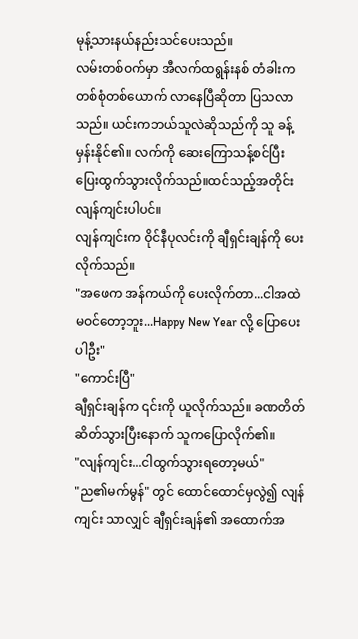မုန့်သားနယ်နည်းသင်ပေးသည်။
လမ်းတစ်ဝက်မှာ အီလက်ထရွန်းနစ် တံခါးက တစ်စုံတစ်ယောက် လာနေပြီဆိုတာ ပြသလာသည်။ ယင်းကဘယ်သူလဲဆိုသည်ကို သူ ခန့်မှန်းနိုင်၏။ လက်ကို ဆေးကြောသန့်စင်ပြီး ပြေးထွက်သွားလိုက်သည်။ထင်သည့်အတိုင်း လျန်ကျင်းပါပင်။
လျန်ကျင်းက ဝိုင်နီပုလင်းကို ချီရှင်းချန်ကို ပေးလိုက်သည်။
"အဖေက အန်ကယ်ကို ပေးလိုက်တာ...ငါအထဲမဝင်တော့ဘူး...Happy New Year လို့ ပြောပေးပါဦး"
"ကောင်းပြီ"
ချီရှင်းချန်က ၎င်းကို ယူလိုက်သည်။ ခဏတိတ်ဆိတ်သွားပြီးနောက် သူကပြောလိုက်၏။
"လျန်ကျင်း...ငါထွက်သွားရတော့မယ်"
"ည၏မက်မွန်" တွင် ထောင်ထောင်မှလွဲ၍ လျန်ကျင်း သာလျှင် ချီရှင်းချန်၏ အထောက်အ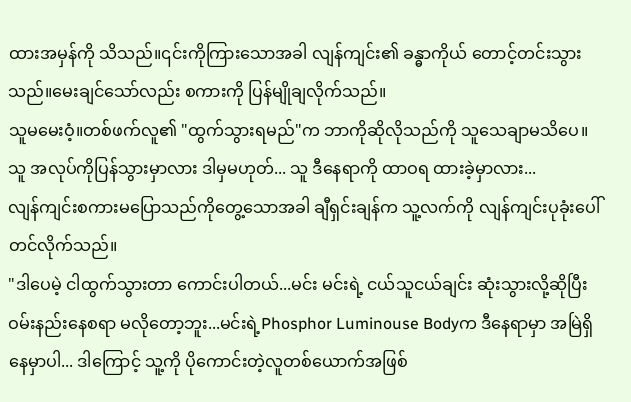ထားအမှန်ကို သိသည်။၎င်းကိုကြားသောအခါ လျန်ကျင်း၏ ခန္ဓာကိုယ် တောင့်တင်းသွားသည်။မေးချင်သော်လည်း စကားကို ပြန်မျိုချလိုက်သည်။
သူမမေးဝံ့။တစ်ဖက်လူ၏ "ထွက်သွားရမည်"က ဘာကိုဆိုလိုသည်ကို သူသေချာမသိပေ။
သူ အလုပ်ကိုပြန်သွားမှာလား ဒါမှမဟုတ်... သူ ဒီနေရာကို ထာဝရ ထားခဲ့မှာလား...
လျန်ကျင်းစကားမပြောသည်ကိုတွေ့သောအခါ ချီရှင်းချန်က သူ့လက်ကို လျန်ကျင်းပုခုံးပေါ်တင်လိုက်သည်။
"ဒါပေမဲ့ ငါထွက်သွားတာ ကောင်းပါတယ်...မင်း မင်းရဲ့ ငယ်သူငယ်ချင်း ဆုံးသွားလို့ဆိုပြီး ဝမ်းနည်းနေစရာ မလိုတော့ဘူး...မင်းရဲ့Phosphor Luminouse Bodyက ဒီနေရာမှာ အမြဲရှိနေမှာပါ... ဒါကြောင့် သူ့ကို ပိုကောင်းတဲ့လူတစ်ယောက်အဖြစ်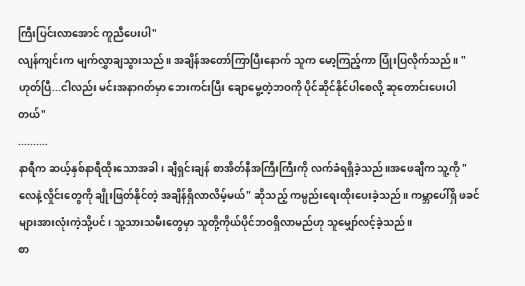ကြီးပြင်းလာအောင် ကူညီပေးပါ"
လျန်ကျင်းက မျက်လွှာချသွားသည်။ အချိန်အတော်ကြာပြီးနောက် သူက မော့ကြည့်ကာ ပြုံးပြလိုက်သည်။ "ဟုတ်ပြီ...ငါလည်း မင်းအနာဂတ်မှာ ဘေးကင်းပြီး ချောမွေ့တဲ့ဘဝကို ပိုင်ဆိုင်နိုင်ပါစေလို့ ဆုတောင်းပေးပါတယ်"
..........
နာရီက ဆယ့်နှစ်နာရီထိုးသောအခါ၊ ချီရှင်းချန် စာအိတ်နီအကြီးကြီးကို လက်ခံရရှိခဲ့သည်။အဖေချီက သူ့ကို "လေနဲ့လှိုင်းတွေကို ချိုးဖြတ်နိုင်တဲ့ အချိန်ရှိလာလိမ့်မယ်" ဆိုသည့် ကမ္ပည်းရေးထိုးပေးခဲ့သည်။ ကမ္ဘာပေါ်ရှိ ဖခင်များအားလုံးကဲ့သို့ပင်၊ သူ့သားသမီးတွေမှာ သူတို့ကိုယ်ပိုင်ဘဝရှိလာမည်ဟု သူမျှော်လင့်ခဲ့သည်။
စာ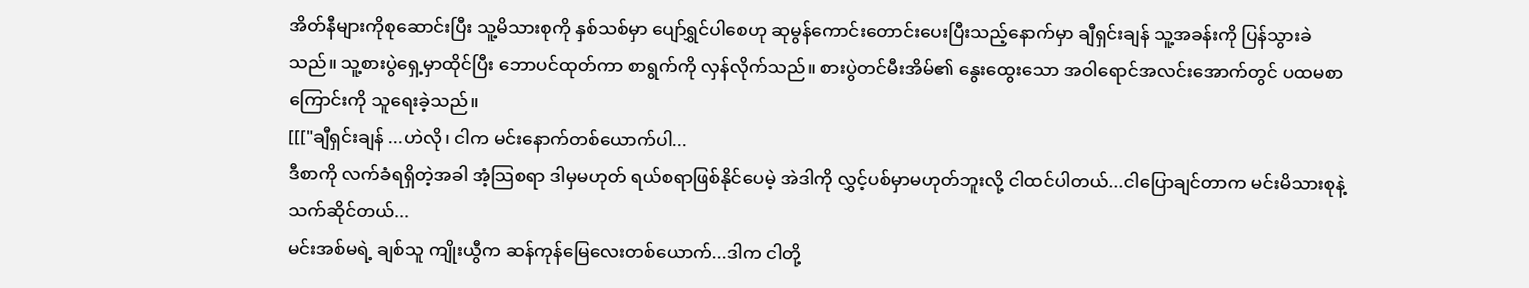အိတ်နီများကိုစုဆောင်းပြီး သူ့မိသားစုကို နှစ်သစ်မှာ ပျော်ရွှင်ပါစေဟု ဆုမွန်ကောင်းတောင်းပေးပြီးသည့်နောက်မှာ ချီရှင်းချန် သူ့အခန်းကို ပြန်သွားခဲသည်။ သူ့စားပွဲရှေ့မှာထိုင်ပြီး ဘောပင်ထုတ်ကာ စာရွက်ကို လှန်လိုက်သည်။ စားပွဲတင်မီးအိမ်၏ နွေးထွေးသော အဝါရောင်အလင်းအောက်တွင် ပထမစာကြောင်းကို သူရေးခဲ့သည်။
[[["ချီရှင်းချန် ...ဟဲလို၊ ငါက မင်းနောက်တစ်ယောက်ပါ...
ဒီစာကို လက်ခံရရှိတဲ့အခါ အံ့သြစရာ ဒါမှမဟုတ် ရယ်စရာဖြစ်နိုင်ပေမဲ့ အဲဒါကို လွှင့်ပစ်မှာမဟုတ်ဘူးလို့ ငါထင်ပါတယ်...ငါပြောချင်တာက မင်းမိသားစုနဲ့ သက်ဆိုင်တယ်...
မင်းအစ်မရဲ့ ချစ်သူ ကျိုးယွီက ဆန်ကုန်မြေလေးတစ်ယောက်...ဒါက ငါတို့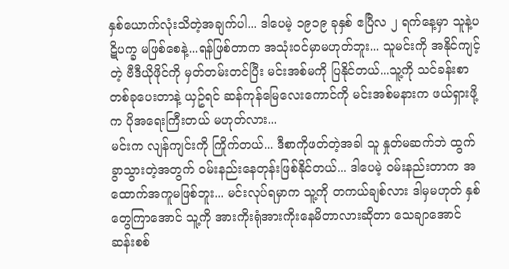နှစ်ယောက်လုံးသိတဲ့အချက်ပါ... ဒါပေမဲ့ ၁၉၁၉ ခုနှစ် ဧပြီလ ၂ ရက်နေ့မှာ သူနဲ့ပဋိပက္ခ မဖြစ်စေနဲ့...ရန်ဖြစ်တာက အသုံးဝင်မှာမဟုတ်ဘူး... သူမင်းကို အနိုင်ကျင့်တဲ့ ဗီဒီယိုဖိုင်ကို မှတ်တမ်းတင်ပြီး မင်းအစ်မကို ပြနိုင်တယ်...သူ့ကို သင်ခန်းစာတစ်ခုပေးတာနဲ့ ယှဥ်ရင် ဆန်ကုန်မြေလေးကောင်ကို မင်းအစ်မနားက ဖယ်ရှားဖို့က ပိုအရေးကြီးတယ် မဟုတ်လား...
မင်းက လျန်ကျင်းကို ကြိုက်တယ်... ဒီစာကိုဖတ်တဲ့အခါ သူ နှုတ်မဆက်ဘဲ ထွက်ခွာသွားတဲ့အတွက် ဝမ်းနည်းနေတုန်းဖြစ်နိုင်တယ်... ဒါပေမဲ့ ဝမ်းနည်းတာက အထောက်အကူမဖြစ်ဘူး... မင်းလုပ်ရမှာက သူ့ကို တကယ်ချစ်လား ဒါမှမဟုတ် နှစ်တွေကြာအောင် သူ့ကို အားကိုးရုံအားကိုးနေမိတာလားဆိုတာ သေချာအောင်ဆန်းစစ်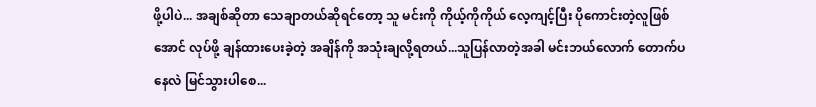ဖို့ပါပဲ... အချစ်ဆိုတာ သေချာတယ်ဆိုရင်တော့ သူ မင်းကို ကိုယ့်ကိုကိုယ် လေ့ကျင့်ပြီး ပိုကောင်းတဲ့လူဖြစ်အောင် လုပ်ဖို့ ချန်ထားပေးခဲ့တဲ့ အချိန်ကို အသုံးချလို့ရတယ်...သူပြန်လာတဲ့အခါ မင်းဘယ်လောက် တောက်ပနေလဲ မြင်သွားပါစေ...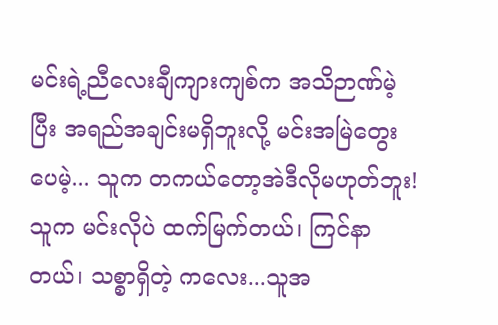မင်းရဲ့ညီလေးချီကျားကျစ်က အသိဉာဏ်မဲ့ပြီး အရည်အချင်းမရှိဘူးလို့ မင်းအမြဲတွေးပေမဲ့... သူက တကယ်တော့အဲဒီလိုမဟုတ်ဘူး! သူက မင်းလိုပဲ ထက်မြက်တယ်၊ ကြင်နာတယ်၊ သစ္စာရှိတဲ့ ကလေး...သူအ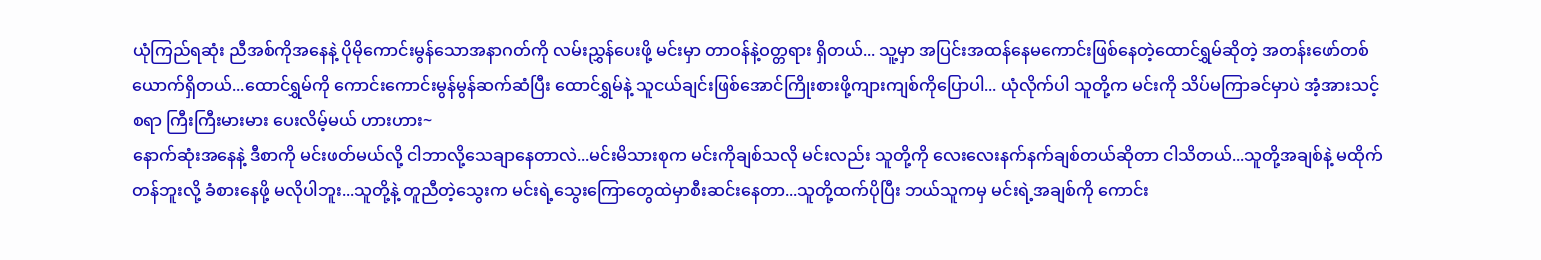ယုံကြည်ရဆုံး ညီအစ်ကိုအနေနဲ့ ပိုမိုကောင်းမွန်သောအနာဂတ်ကို လမ်းညွှန်ပေးဖို့ မင်းမှာ တာဝန်နဲ့ဝတ္တရား ရှိတယ်... သူ့မှာ အပြင်းအထန်နေမကောင်းဖြစ်နေတဲ့ထောင်ရွှမ်ဆိုတဲ့ အတန်းဖော်တစ်ယောက်ရှိတယ်...ထောင်ရွှမ်ကို ကောင်းကောင်းမွန်မွန်ဆက်ဆံပြီး ထောင်ရွှမ်နဲ့ သူငယ်ချင်းဖြစ်အောင်ကြိုးစားဖို့ကျားကျစ်ကိုပြောပါ... ယုံလိုက်ပါ သူတို့က မင်းကို သိပ်မကြာခင်မှာပဲ အံ့အားသင့်စရာ ကြီးကြီးမားမား ပေးလိမ့်မယ် ဟားဟား~
နောက်ဆုံးအနေနဲ့ ဒီစာကို မင်းဖတ်မယ်လို့ ငါဘာလို့သေချာနေတာလဲ...မင်းမိသားစုက မင်းကိုချစ်သလို မင်းလည်း သူတို့ကို လေးလေးနက်နက်ချစ်တယ်ဆိုတာ ငါသိတယ်...သူတို့အချစ်နဲ့ မထိုက်တန်ဘူးလို့ ခံစားနေဖို့ မလိုပါဘူး...သူတို့နဲ့ တူညီတဲ့သွေးက မင်းရဲ့သွေးကြောတွေထဲမှာစီးဆင်းနေတာ...သူတို့ထက်ပိုပြီး ဘယ်သူကမှ မင်းရဲ့အချစ်ကို ကောင်း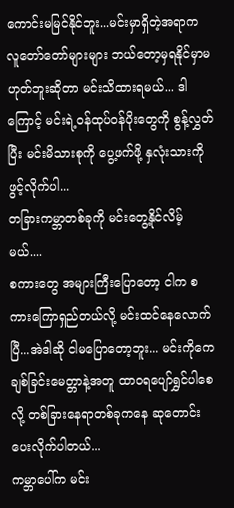ကောင်းမမြင်နိုင်ဘူး...မင်းမှာရှိတဲ့အရာက လူတော်တော်များများ ဘယ်တော့မှရနိုင်မှာမဟုတ်ဘူးဆိုတာ မင်းသိထားရမယ်... ဒါကြောင့် မင်းရဲ့ဝန်ထုပ်ဝန်ပိုးတွေကို စွန့်လွှတ်ပြီး မင်းမိသားစုကို ပွေ့ဖက်ဖို့ နှလုံးသားကို ဖွင့်လိုက်ပါ...
တခြားကမ္ဘာတစ်ခုကို မင်းတွေ့နိုင်လိမ့်မယ်....
စကားတွေ အများကြီးပြောတော့ ငါက စကားကြောရှည်တယ်လို့ မင်းထင်နေလောက်ပြီ...အဲဒါဆို ငါမပြောတော့ဘူး... မင်းကိုကေ
ချစ်ခြင်းမေတ္တာနဲ့အတူ ထာဝရပျော်ရွှင်ပါစေလို့ တစ်ခြားနေရာတစ်ခုကနေ ဆုတောင်းပေးလိုက်ပါတယ်...
ကမ္ဘာပေါ်က မင်း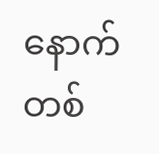နောက်တစ်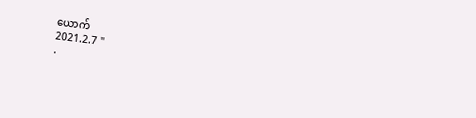ယောက်
2021.2.7 "
.